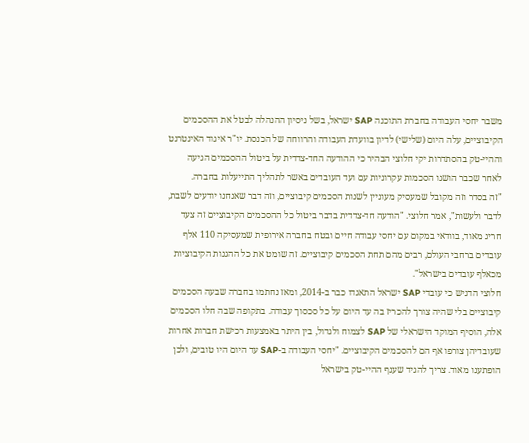משבר יחסי העבודה בחברת התוכנה SAP ישראל, בשל ניסיון ההנהלה לבטל את ההסכמים הקיבוציים, עלה היום (שלישי) לדיון בוועדת העבודה והרווחה של הכנסת. יו"ר איגוד האינטרנט וההיי-טק בהסתדרות יקי חלוצי הבהיר כי ההודעה החד-צדדית על ביטול ההסכמים הגיעה לאחר שכבר הושגו הסכמות עקרוניות עם ועד העובדים באשר לתהליך התייעלות בחברה.
"זה בסדר וזה מקובל שמעסיק מעוניין לשנות הסכמים קיבוציים, וזה דבר שאנחנו יודעים לשבת, לדבר ולעשות", אמר חלוצי. "הודעה חד-צדדית בדבר ביטול כל ההסכמים הקיבוציים זה צעד חריג מאוד, בוודאי במקום עם יחסי עבודה חיים ובטח בחברה אירופית שמעסיקה 110 אלף עובדים ברחבי העולם, רבים מהם תחת הסכמים קיבוציים. זה שומט את כל ההגנות הקיבוציות מכאלף עובדים בישראל".
חלוצי הדגיש כי עובדי SAP ישראל התאגדו כבר ב-2014, ומאז נחתמו בחברה שבעה הסכמים קיבוציים בלי שהיה צורך להכריז בה עד היום על כל סכסוך עבודה. בתקופה שבה חלו הסכמים אלה, הוסיף המוקד הישראלי של SAP לצמוח ולגדול, בין היתר באמצעות רכישת חברות אחרות שעובדיהן צורפו אף הם להסכמים הקיבוציים. "יחסי העבודה ב-SAP עד היום היו טובים, ולכן הופתענו מאוד. צריך להגיד שענף ההיי-טק בישראל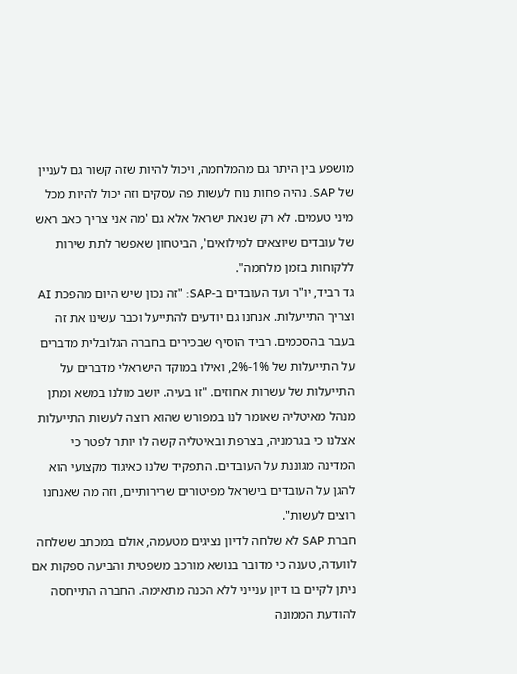מושפע בין היתר גם מהמלחמה, ויכול להיות שזה קשור גם לעניין של SAP. נהיה פחות נוח לעשות פה עסקים וזה יכול להיות מכל מיני טעמים. לא רק שנאת ישראל אלא גם 'מה אני צריך כאב ראש של עובדים שיוצאים למילואים', הביטחון שאפשר לתת שירות ללקוחות בזמן מלחמה".
גד רביד, יו"ר ועד העובדים ב-SAP: "זה נכון שיש היום מהפכת AI וצריך התייעלות. אנחנו גם יודעים להתייעל וכבר עשינו את זה בעבר בהסכמים. רביד הוסיף שבכירים בחברה הגלובלית מדברים על התייעלות של 1%-2%, ואילו במוקד הישראלי מדברים על התייעלות של עשרות אחוזים. "זו בעיה. יושב מולנו במשא ומתן מנהל מאיטליה שאומר לנו במפורש שהוא רוצה לעשות התייעלות אצלנו כי בגרמניה, בצרפת ובאיטליה קשה לו יותר לפטר כי המדינה מגוננת על העובדים. התפקיד שלנו כאיגוד מקצועי הוא להגן על העובדים בישראל מפיטורים שרירותיים, וזה מה שאנחנו רוצים לעשות".
חברת SAP לא שלחה לדיון נציגים מטעמה, אולם במכתב ששלחה לוועדה, טענה כי מדובר בנושא מורכב משפטית והביעה ספקות אם ניתן לקיים בו דיון ענייני ללא הכנה מתאימה. החברה התייחסה להודעת הממונה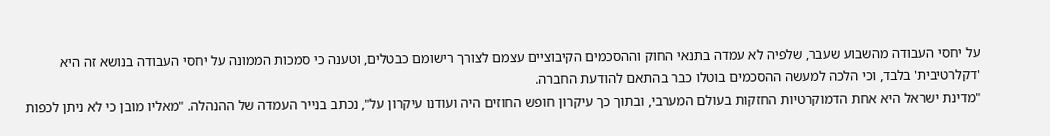על יחסי העבודה מהשבוע שעבר, שלפיה לא עמדה בתנאי החוק וההסכמים הקיבוציים עצמם לצורך רישומם כבטלים, וטענה כי סמכות הממונה על יחסי העבודה בנושא זה היא 'דקלרטיבית' בלבד, וכי הלכה למעשה ההסכמים בוטלו כבר בהתאם להודעת החברה.
"מדינת ישראל היא אחת הדמוקרטיות החזקות בעולם המערבי, ובתוך כך עיקרון חופש החוזים היה ועודנו עיקרון על", נכתב בנייר העמדה של ההנהלה. "מאליו מובן כי לא ניתן לכפות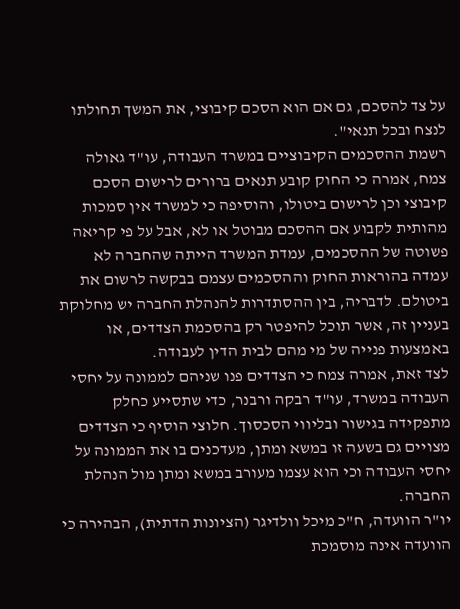על צד להסכם, גם אם הוא הסכם קיבוצי, את המשך תחולתו לנצח ובכל תנאי".
רשמת ההסכמים הקיבוציים במשרד העבודה, עו"ד גאולה צמח, אמרה כי החוק קובע תנאים ברורים לרישום הסכם קיבוצי וכן לרישום ביטולו, והוסיפה כי למשרד אין סמכות מהותית לקבוע אם ההסכם מבוטל או לא, אבל על פי קריאה פשוטה של ההסכמים, עמדת המשרד הייתה שהחברה לא עמדה בהוראות החוק וההסכמים עצמם בבקשה לרשום את ביטולם. לדבריה, בין ההסתדרות להנהלת החברה יש מחלוקת בעניין זה, אשר תוכל להיפטר רק בהסכמת הצדדים, או באמצעות פנייה של מי מהם לבית הדין לעבודה.
לצד זאת, אמרה צמח כי הצדדים פנו שניהם לממונה על יחסי העבודה במשרד, עו"ד רבקה ורבנר, כדי שתסייע כחלק מתפקידה בגישור ובליווי הסכסוך. חלוצי הוסיף כי הצדדים מצויים גם בשעה זו במשא ומתן, מעדכנים בו את הממונה על יחסי העבודה וכי הוא עצמו מעורב במשא ומתן מול הנהלת החברה.
יו"ר הוועדה, ח"כ מיכל וולדיגר (הציונות הדתית), הבהירה כי הוועדה אינה מוסמכת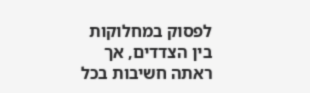לפסוק במחלוקות בין הצדדים, אך ראתה חשיבות בכל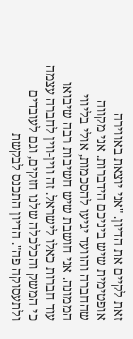זאת לקיים את הדיון. "אני יוצאת באווירה אופטימית שיש ביניכם הידברות. אני מקווה שהחברה והוועד יגיעו להסכמות, אולי בליווי הממונה. אני חושבת שיש חשיבות רבה שיבואו עוד חברות כאלו לישראל. זה ווין-ווין לחברה עצמה כי המשק והכלכלה שלנו חזקים, וגם לעובדים ולתעסוקה פה". הדיון התכנס לבקשת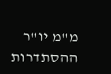מ"מ יו"ר ההסתדרות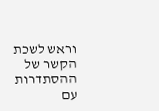וראש לשכת הקשר של ההסתדרות עם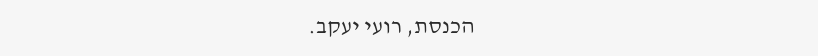הכנסת, רועי יעקב.